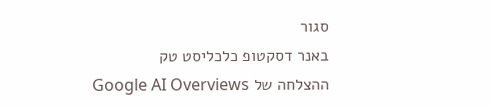סגור
באנר דסקטופ כלכליסט טק
ההצלחה של Google AI Overviews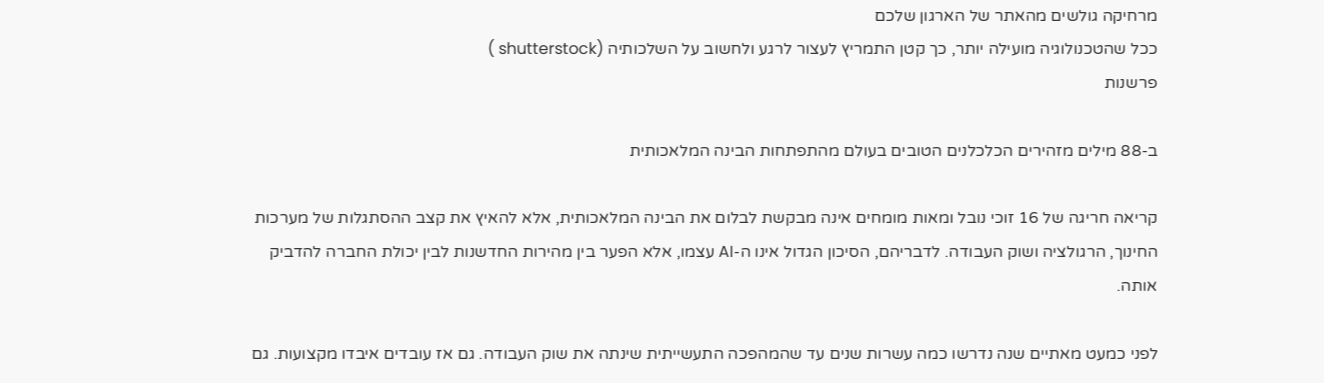מרחיקה גולשים מהאתר של הארגון שלכם
ככל שהטכנולוגיה מועילה יותר, כך קטן התמריץ לעצור לרגע ולחשוב על השלכותיה (shutterstock )
פרשנות

ב-88 מילים מזהירים הכלכלנים הטובים בעולם מהתפתחות הבינה המלאכותית

קריאה חריגה של 16 זוכי נובל ומאות מומחים אינה מבקשת לבלום את הבינה המלאכותית, אלא להאיץ את קצב ההסתגלות של מערכות החינוך, הרגולציה ושוק העבודה. לדבריהם, הסיכון הגדול אינו ה-AI עצמו, אלא הפער בין מהירות החדשנות לבין יכולת החברה להדביק אותה.

לפני כמעט מאתיים שנה נדרשו כמה עשרות שנים עד שהמהפכה התעשייתית שינתה את שוק העבודה. גם אז עובדים איבדו מקצועות. גם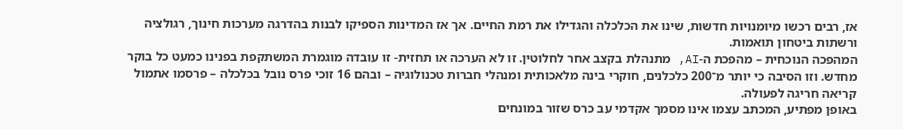אז, רבים רכשו מיומנויות חדשות, שינו את הכלכלה והגדילו את רמת החיים. אך אז המדינות הספיקו לבנות בהדרגה מערכות חינוך, רגולציה ורשתות ביטחון תואמות.
המהפכה הנוכחית – מהפכת ה-AI, מתנהלת בקצב אחר לחלוטין. זו לא הערכה או תחזית- זו עובדה מוגמרת המשתקפת בפנינו כמעט כל בוקר מחדש. וזו הסיבה כי יותר מ־200 כלכלנים, חוקרי בינה מלאכותית ומנהלי חברות טכנולוגיה – ובהם 16 זוכי פרס נובל בכלכלה – פרסמו אתמול קריאה חריגה לפעולה.
באופן מפתיע, המכתב עצמו אינו מסמך אקדמי עב כרס שזור במונחים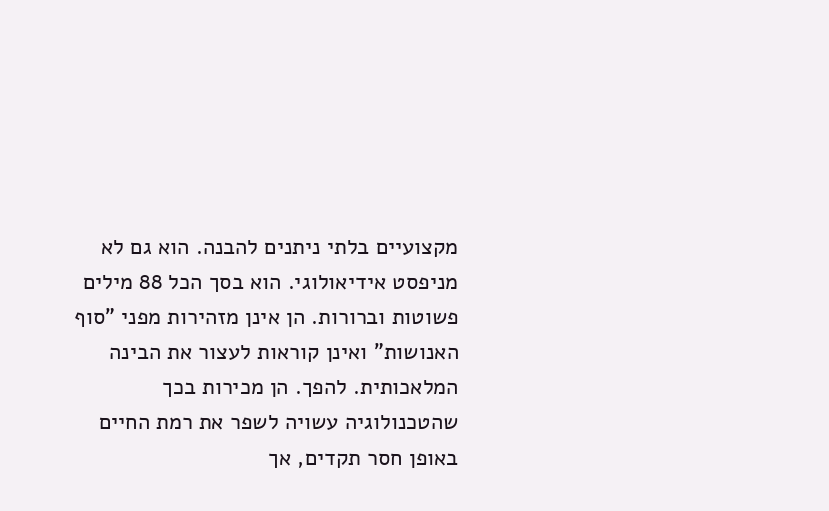מקצועיים בלתי ניתנים להבנה. הוא גם לא מניפסט אידיאולוגי. הוא בסך הכל 88 מילים פשוטות וברורות. הן אינן מזהירות מפני "סוף האנושות" ואינן קוראות לעצור את הבינה המלאכותית. להפך. הן מכירות בכך שהטכנולוגיה עשויה לשפר את רמת החיים באופן חסר תקדים, אך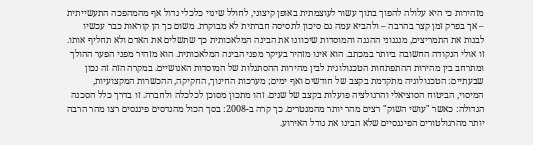מזהירות כי היא עלולה להפוך בתוך עשור לעוצמתית באופן קיצוני, לחולל שינוי כלכלי גדול אף מהמהפכה התעשייתית – אך בפרק זמן קצר בהרבה – ולהביא עמה גם סיכון לתסיסה חברתית לא מבוקרת. משום כך הן קוראות כבר עכשיו לבנות את התמריצים, מנגנוני ההגנה והמוסדות שיכוונו את הבינה המלאכותית כך שתשלים את האדם ולא תחליף אותו.
זו אולי הנקודה החשובה ביותר במכתב. הוא אינו מזהיר בעיקר מפני הבינה המלאכותית. הוא מזהיר מפני הפער ההולך ומתרחב בין מהירות ההתפתחות הטכנולוגית לבין מהירות ההסתגלות של המוסדות האנושיים. במקרה הזה זה נכון שבעתיים: הטכנולוגיה מתקדמת בקצב של חודשים ואף ימים; מערכות החינוך, החקיקה, ההכשרות המקצועיות, המיסוי, הביטוח הסוציאלי והרגולציה פועלות בקצב של שנים. זהו מתכון מסוכן לכלכלה ולחברה. זו בדרך כלל הסכנה הגדולה: כאשר "עושי השוק" רצים מהר יותר מהמנטרים. כך קרה ב-2008: בסך הכול מהנדסים פיננסים רצו מהר הרבה יותר מהרגולטורים הפיננסיים שלא הבינו את גודל האירוע.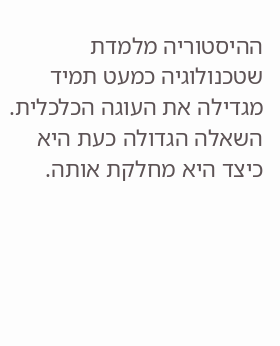ההיסטוריה מלמדת שטכנולוגיה כמעט תמיד מגדילה את העוגה הכלכלית. השאלה הגדולה כעת היא כיצד היא מחלקת אותה.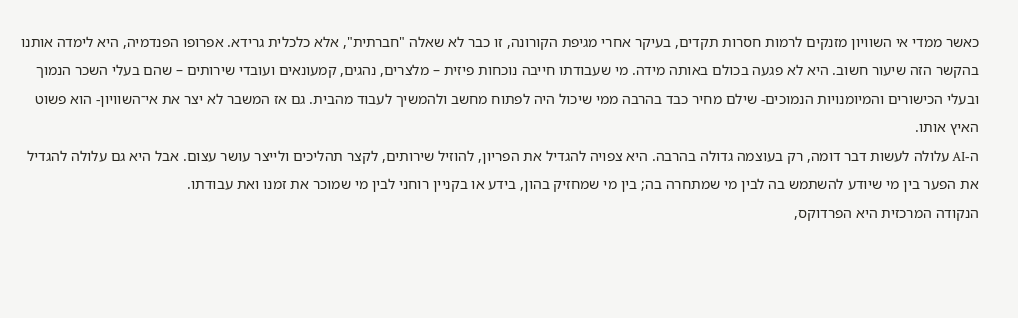כאשר ממדי אי השוויון מזנקים לרמות חסרות תקדים, בעיקר אחרי מגיפת הקורונה, זו כבר לא שאלה "חברתית", אלא כלכלית גרידא. אפרופו הפנדמיה, היא לימדה אותנו בהקשר הזה שיעור חשוב. היא לא פגעה בכולם באותה מידה. מי שעבודתו חייבה נוכחות פיזית – מלצרים, נהגים, קמעונאים ועובדי שירותים – שהם בעלי השכר הנמוך ובעלי הכישורים והמיומנויות הנמוכים- שילם מחיר כבד בהרבה ממי שיכול היה לפתוח מחשב ולהמשיך לעבוד מהבית. גם אז המשבר לא יצר את אי־השוויון- הוא פשוט האיץ אותו.
ה-AI עלולה לעשות דבר דומה, רק בעוצמה גדולה בהרבה. היא צפויה להגדיל את הפריון, להוזיל שירותים, לקצר תהליכים ולייצר עושר עצום. אבל היא גם עלולה להגדיל את הפער בין מי שיודע להשתמש בה לבין מי שמתחרה בה; בין מי שמחזיק בהון, בידע או בקניין רוחני לבין מי שמוכר את זמנו ואת עבודתו.
הנקודה המרכזית היא הפרדוקס,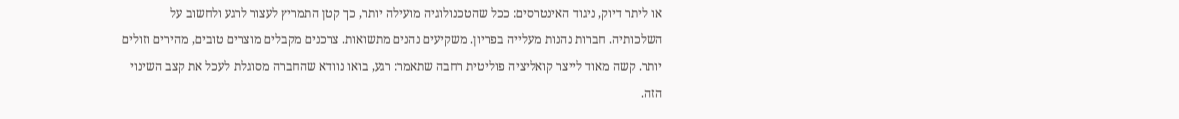או ליתר דיוק, ניגוד האינטרסים: ככל שהטכנולוגיה מועילה יותר, כך קטן התמריץ לעצור לרגע ולחשוב על השלכותיה. חברות נהנות מעלייה בפריון. משקיעים נהנים מתשואות. צרכנים מקבלים מוצרים טובים, מהירים וזולים יותר. קשה מאוד לייצר קואליציה פוליטית רחבה שתאמר: רגע, בואו נוודא שהחברה מסוגלת לעכל את קצב השינוי הזה.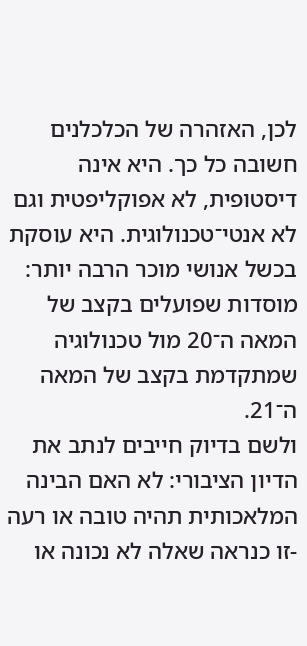לכן, האזהרה של הכלכלנים חשובה כל כך. היא אינה דיסטופית, לא אפוקליפטית וגם לא אנטי־טכנולוגית. היא עוסקת בכשל אנושי מוכר הרבה יותר: מוסדות שפועלים בקצב של המאה ה־20 מול טכנולוגיה שמתקדמת בקצב של המאה ה־21.
ולשם בדיוק חייבים לנתב את הדיון הציבורי: לא האם הבינה המלאכותית תהיה טובה או רעה -זו כנראה שאלה לא נכונה או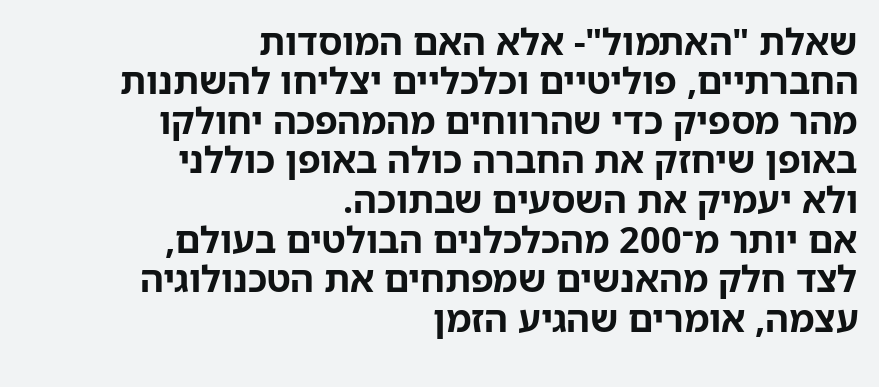שאלת "האתמול"- אלא האם המוסדות החברתיים, פוליטיים וכלכליים יצליחו להשתנות מהר מספיק כדי שהרווחים מהמהפכה יחולקו באופן שיחזק את החברה כולה באופן כוללני ולא יעמיק את השסעים שבתוכה.
אם יותר מ־200 מהכלכלנים הבולטים בעולם, לצד חלק מהאנשים שמפתחים את הטכנולוגיה עצמה, אומרים שהגיע הזמן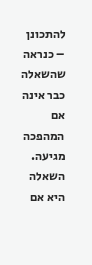להתכונן – כנראה שהשאלה כבר אינה אם המהפכה מגיעה. השאלה היא אם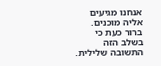אנחנו מגיעים אליה מוכנים. ברור כעת כי בשלב הזה התשובה שלילית.